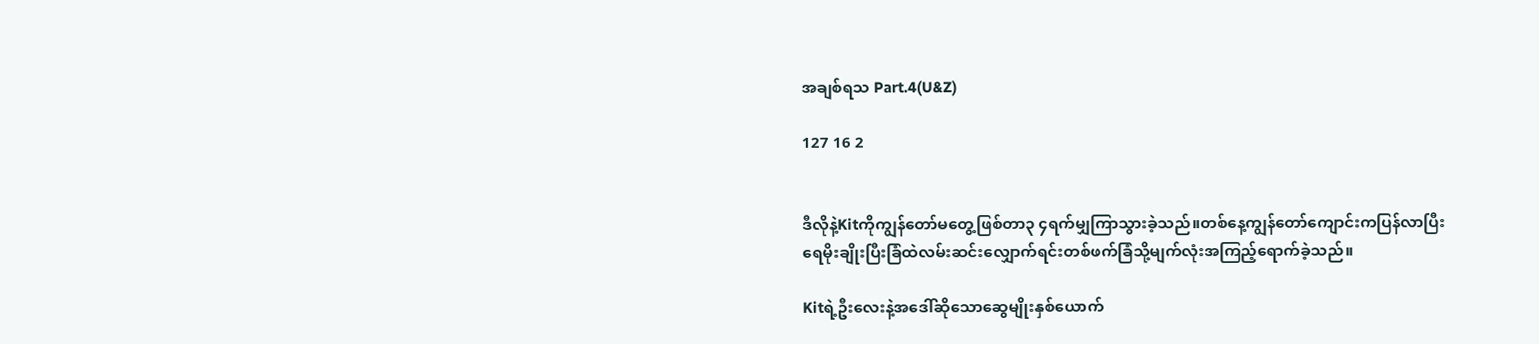အချစ်ရသ Part.4(U&Z)

127 16 2


ဒီလိုနဲ့Kitကိုကျွန်တော်မတွေ့ဖြစ်တာ၃ ၄ရက်မျှကြာသွားခဲ့သည်။တစ်နေ့ကျွန်တော်ကျောင်းကပြန်လာပြီးရေမိုးချိုးပြီးခြံထဲလမ်းဆင်းလျှောက်ရင်းတစ်ဖက်ခြံသို့မျက်လုံးအကြည့်ရောက်ခဲ့သည်။

Kitရဲ့ဦးလေးနဲ့အဒေါ်ဆိုသောဆွေမျိုးနှစ်ယောက်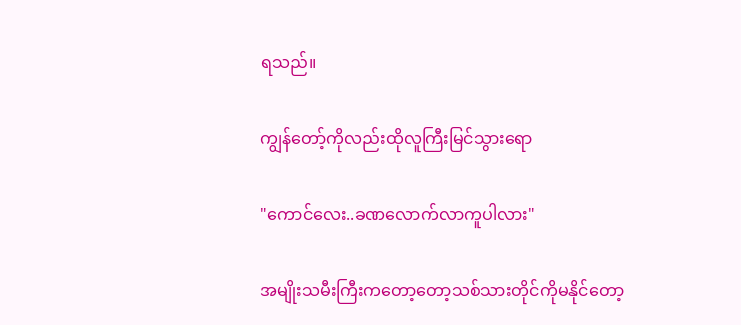ရသည်။

ကျွန်တော့်ကိုလည်းထိုလူကြီးမြင်သွားရော

"ကောင်လေး..ခဏလောက်လာကူပါလား"

အမျိုးသမီးကြီးကတော့တော့သစ်သားတိုင်ကိုမနိုင်တော့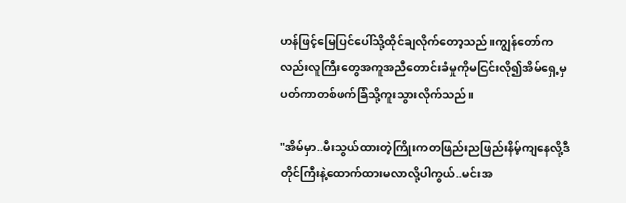ဟန်ဖြင့်မြေပြင်ပေါ်သို့ထိုင်ချလိုက်တော့သည်။ကျွန်တော်ကလည်းလူကြီးတွေအကူအညီတောင်းခံမှုကိုမငြင်းလို၍အိမ်ရှေ့မှပတ်ကာတစ်ဖက်ခြံသို့ကူးသွားလိုက်သည်။

"အိမ်မှာ..မီးသွယ်ထားတဲ့ကြိုးကတဖြည်းညဖြည်းနိမ့်ကျနေလို့ဒီတိုင်ကြီးနဲ့ထောက်ထားမလာလို့ပါကွယ်..မင်းအ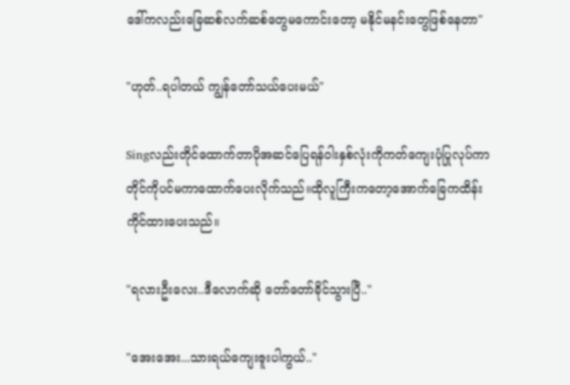ဒေါ်ကလည်းခြေဆစ်လက်ဆစ်တွေမကောင်းတော့ မနိုင်မနင်းတွေဖြစ်နေတာ"

"ဟုတ်..ရပါတယ် ကျွန်တော်သယ်ပေးမယ်"

Singလည်းတိုင်ထောက်တာပိုအဆင်ပြေရန်ဝါးနှစ်လုံးကိုကတ်ကျေးပုံပြုလုပ်ကာတိုင်ကိုပင်မကာထောက်ပေးလိုက်သည်။ထိုလူကြီးကတော့အောက်ခြေကထိန်းကိုင်ထားပေးသည်။

"ရလားဦးလေး..ဒီလောက်ဆို တော်တော်ခိုင်သွားပြီ.."

"အေးအေး...သားရယ်ကျေးဇူးပါကွယ်.."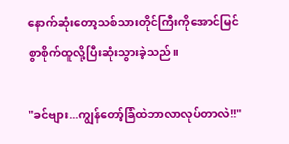နောက်ဆုံးတော့သစ်သားတိုင်ကြီးကိုအောင်မြင်စွာစိုက်ထူလို့ပြီးဆုံးသွားခဲ့သည်။

"ခင်ဗျား...ကျွန်တော့်ခြံထဲဘာလာလုပ်တာလဲ!!"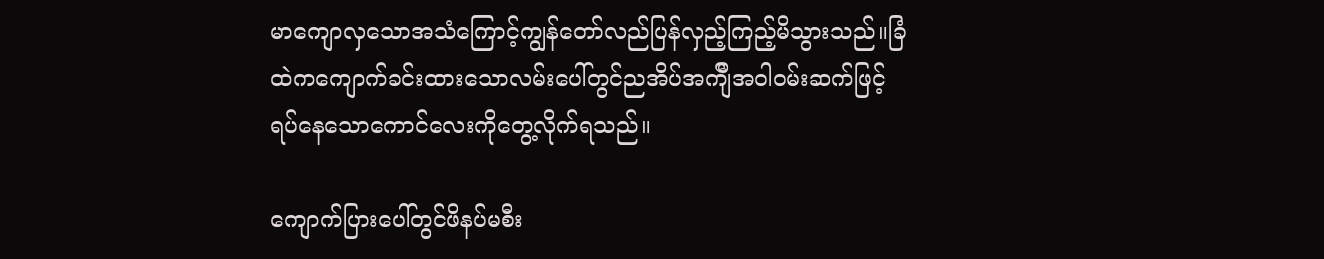မာကျောလှသောအသံကြောင့်ကျွန်တော်လည်ပြန်လှည့်ကြည့်မိသွားသည်။ခြံထဲကကျောက်ခင်းထားသောလမ်းပေါ်တွင်ညအိပ်အက်ျီအဝါဝမ်းဆက်ဖြင့်ရပ်နေသောကောင်လေးကိုတွေ့လိုက်ရသည်။

ကျောက်ပြားပေါ်တွင်ဖိနပ်မစီး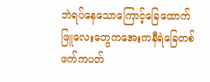ဘဲရပ်နေသောကြောင့်ခြေထောက်ဖြူလေးတွေကအေးကနီရဲခြေတစ်ဖက်ကပတ်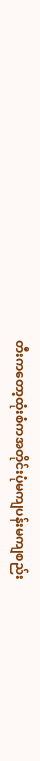တီးကတော့ထုံးစံကအတိုင်းပုံမကျပန်းမကျစည်း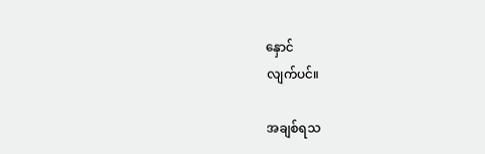နှောင်
လျက်ပင်။

အချစ်ရသ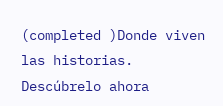(completed )Donde viven las historias. Descúbrelo ahora